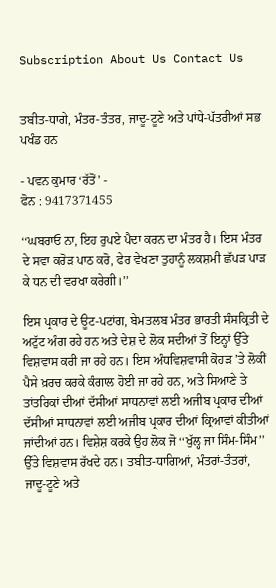Subscription About Us Contact Us


ਤਬੀਤ-ਧਾਗੇ, ਮੰਤਰ-ਤੰਤਰ, ਜਾਦੂ-ਟੂਣੇ ਅਤੇ ਪਾਂਧੇ-ਪੱਤਰੀਆਂ ਸਭ ਪਖੰਡ ਹਨ

- ਪਵਨ ਕੁਮਾਰ ‘ਰੱਤੋਂ’ -
ਫੋਨ : 9417371455

‘‘ਘਬਰਾਓ ਨਾ, ਇਹ ਰੁਪਏ ਪੈਦਾ ਕਰਨ ਦਾ ਮੰਤਰ ਹੈ। ਇਸ ਮੰਤਰ ਦੇ ਸਵਾ ਕਰੋੜ ਪਾਠ ਕਰੋ, ਫੇਰ ਵੇਖਣਾ ਤੁਹਾਨੂੰ ਲਕਸ਼ਮੀ ਛੱਪੜ ਪਾੜ ਕੇ ਧਨ ਦੀ ਵਰਖਾ ਕਰੇਗੀ।’’

ਇਸ ਪ੍ਰਕਾਰ ਦੇ ਊਟ-ਪਟਾਂਗ, ਬੇਮਤਲਬ ਮੰਤਰ ਭਾਰਤੀ ਸੰਸਕ੍ਰਿਤੀ ਦੇ ਅਟੁੱਟ ਅੰਗ ਰਹੇ ਹਨ ਅਤੇ ਦੇਸ਼ ਦੇ ਲੋਕ ਸਦੀਆਂ ਤੋਂ ਇਨ੍ਹਾਂ ਉੱਤੇ ਵਿਸ਼ਵਾਸ ਕਰੀ ਜਾ ਰਹੇ ਹਨ। ਇਸ ਅੰਧਵਿਸ਼ਵਾਸੀ ਕੋਹੜ ’ਤੇ ਲੋਕੀਂ ਪੈਸੇ ਖ਼ਰਚ ਕਰਕੇ ਕੰਗਾਲ ਹੋਈ ਜਾ ਰਹੇ ਹਨ, ਅਤੇ ਸਿਆਣੇ ਤੇ ਤਾਂਤਰਿਕਾਂ ਦੀਆਂ ਦੱਸੀਆਂ ਸਾਧਨਾਵਾਂ ਲਈ ਅਜੀਬ ਪ੍ਰਕਾਰ ਦੀਆਂ ਦੱਸੀਆਂ ਸਾਧਨਾਵਾਂ ਲਈ ਅਜੀਬ ਪ੍ਰਕਾਰ ਦੀਆਂ ਕ੍ਰਿਆਵਾਂ ਕੀਤੀਆਂ ਜਾਂਦੀਆਂ ਹਨ। ਵਿਸ਼ੇਸ਼ ਕਰਕੇ ਉਹ ਲੋਕ ਜੋ ‘‘ਖੁੱਲ੍ਹ ਜਾ ਸਿੰਮ-ਸਿੰਮ’’ ਉੱਤੇ ਵਿਸ਼ਵਾਸ ਰੱਖਦੇ ਹਨ। ਤਬੀਤ-ਧਾਗਿਆਂ, ਮੰਤਰਾਂ-ਤੰਤਰਾਂ, ਜਾਦੂ-ਟੂਣੇ ਅਤੇ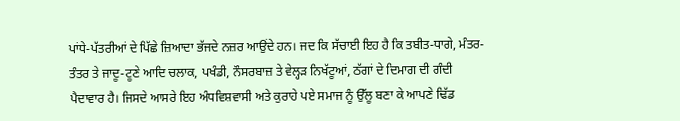ਪਾਂਧੇ-ਪੱਤਰੀਆਂ ਦੇ ਪਿੱਛੇ ਜ਼ਿਆਦਾ ਭੱਜਦੇ ਨਜ਼ਰ ਆਉਂਦੇ ਹਨ। ਜਦ ਕਿ ਸੱਚਾਈ ਇਹ ਹੈ ਕਿ ਤਬੀਤ-ਧਾਗੇ, ਮੰਤਰ-ਤੰਤਰ ਤੇ ਜਾਦੂ-ਟੂਣੇ ਆਦਿ ਚਲਾਕ, ਪਖੰਡੀ, ਨੌਸਰਬਾਜ਼ ਤੇ ਵੇਲ੍ਹੜ ਨਿਖੱਟੂਆਂ, ਠੱਗਾਂ ਦੇ ਦਿਮਾਗ ਦੀ ਗੰਦੀ ਪੈਦਾਵਾਰ ਹੈ। ਜਿਸਦੇ ਆਸਰੇ ਇਹ ਅੰਧਵਿਸ਼ਵਾਸੀ ਅਤੇ ਕੁਰਾਹੇ ਪਏ ਸਮਾਜ ਨੂੰ ਉੱਲੂ ਬਣਾ ਕੇ ਆਪਣੇ ਢਿੱਡ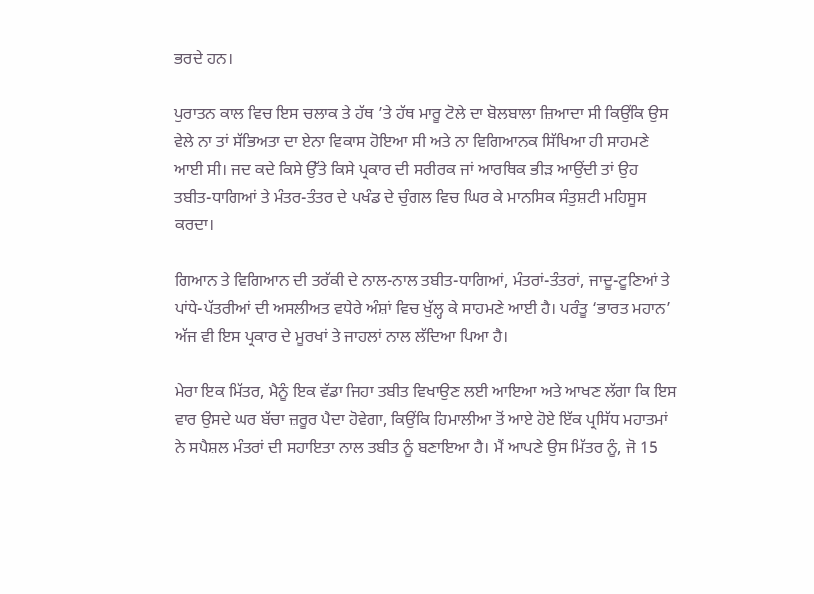ਭਰਦੇ ਹਨ।

ਪੁਰਾਤਨ ਕਾਲ ਵਿਚ ਇਸ ਚਲਾਕ ਤੇ ਹੱਥ ’ਤੇ ਹੱਥ ਮਾਰੂ ਟੋਲੇ ਦਾ ਬੋਲਬਾਲਾ ਜ਼ਿਆਦਾ ਸੀ ਕਿਉਂਕਿ ਉਸ ਵੇਲੇ ਨਾ ਤਾਂ ਸੱਭਿਅਤਾ ਦਾ ਏਨਾ ਵਿਕਾਸ ਹੋਇਆ ਸੀ ਅਤੇ ਨਾ ਵਿਗਿਆਨਕ ਸਿੱਖਿਆ ਹੀ ਸਾਹਮਣੇ ਆਈ ਸੀ। ਜਦ ਕਦੇ ਕਿਸੇ ਉੱਤੇ ਕਿਸੇ ਪ੍ਰਕਾਰ ਦੀ ਸਰੀਰਕ ਜਾਂ ਆਰਥਿਕ ਭੀੜ ਆਉਂਦੀ ਤਾਂ ਉਹ ਤਬੀਤ-ਧਾਗਿਆਂ ਤੇ ਮੰਤਰ-ਤੰਤਰ ਦੇ ਪਖੰਡ ਦੇ ਚੁੰਗਲ ਵਿਚ ਘਿਰ ਕੇ ਮਾਨਸਿਕ ਸੰਤੁਸ਼ਟੀ ਮਹਿਸੂਸ ਕਰਦਾ।

ਗਿਆਨ ਤੇ ਵਿਗਿਆਨ ਦੀ ਤਰੱਕੀ ਦੇ ਨਾਲ-ਨਾਲ ਤਬੀਤ-ਧਾਗਿਆਂ, ਮੰਤਰਾਂ-ਤੰਤਰਾਂ, ਜਾਦੂ-ਟੂਣਿਆਂ ਤੇ ਪਾਂਧੇ-ਪੱਤਰੀਆਂ ਦੀ ਅਸਲੀਅਤ ਵਧੇਰੇ ਅੰਸ਼ਾਂ ਵਿਚ ਖੁੱਲ੍ਹ ਕੇ ਸਾਹਮਣੇ ਆਈ ਹੈ। ਪਰੰਤੂ ‘ਭਾਰਤ ਮਹਾਨ’ ਅੱਜ ਵੀ ਇਸ ਪ੍ਰਕਾਰ ਦੇ ਮੂਰਖਾਂ ਤੇ ਜਾਹਲਾਂ ਨਾਲ ਲੱਦਿਆ ਪਿਆ ਹੈ।

ਮੇਰਾ ਇਕ ਮਿੱਤਰ, ਮੈਨੂੰ ਇਕ ਵੱਡਾ ਜਿਹਾ ਤਬੀਤ ਵਿਖਾਉਣ ਲਈ ਆਇਆ ਅਤੇ ਆਖਣ ਲੱਗਾ ਕਿ ਇਸ ਵਾਰ ਉਸਦੇ ਘਰ ਬੱਚਾ ਜ਼ਰੂਰ ਪੈਦਾ ਹੋਵੇਗਾ, ਕਿਉਂਕਿ ਹਿਮਾਲੀਆ ਤੋਂ ਆਏ ਹੋਏ ਇੱਕ ਪ੍ਰਸਿੱਧ ਮਹਾਤਮਾਂ ਨੇ ਸਪੈਸ਼ਲ ਮੰਤਰਾਂ ਦੀ ਸਹਾਇਤਾ ਨਾਲ ਤਬੀਤ ਨੂੰ ਬਣਾਇਆ ਹੈ। ਮੈਂ ਆਪਣੇ ਉਸ ਮਿੱਤਰ ਨੂੰ, ਜੋ 15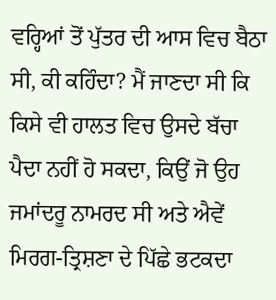ਵਰ੍ਹਿਆਂ ਤੋਂ ਪੁੱਤਰ ਦੀ ਆਸ ਵਿਚ ਬੈਠਾ ਸੀ, ਕੀ ਕਹਿੰਦਾ? ਮੈਂ ਜਾਣਦਾ ਸੀ ਕਿ ਕਿਸੇ ਵੀ ਹਾਲਤ ਵਿਚ ਉਸਦੇ ਬੱਚਾ ਪੈਦਾ ਨਹੀਂ ਹੋ ਸਕਦਾ, ਕਿਉਂ ਜੋ ਉਹ ਜਮਾਂਦਰੂ ਨਾਮਰਦ ਸੀ ਅਤੇ ਐਵੇਂ ਮਿਰਗ-ਤ੍ਰਿਸ਼ਣਾ ਦੇ ਪਿੱਛੇ ਭਟਕਦਾ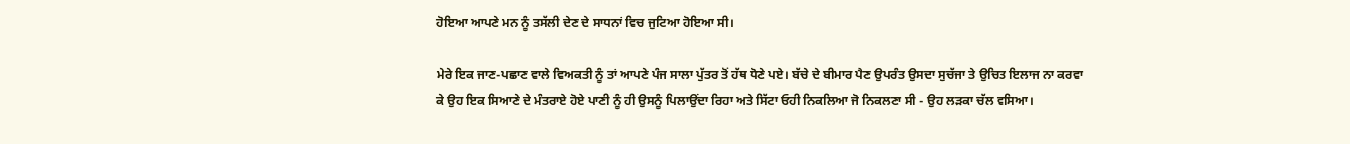ਹੋਇਆ ਆਪਣੇ ਮਨ ਨੂੰ ਤਸੱਲੀ ਦੇਣ ਦੇ ਸਾਧਨਾਂ ਵਿਚ ਜੁਟਿਆ ਹੋਇਆ ਸੀ।

ਮੇਰੇ ਇਕ ਜਾਣ-ਪਛਾਣ ਵਾਲੇ ਵਿਅਕਤੀ ਨੂੰ ਤਾਂ ਆਪਣੇ ਪੰਜ ਸਾਲਾ ਪੁੱਤਰ ਤੋਂ ਹੱਥ ਧੋਣੇ ਪਏ। ਬੱਚੇ ਦੇ ਬੀਮਾਰ ਪੈਣ ਉਪਰੰਤ ਉਸਦਾ ਸੁਚੱਜਾ ਤੇ ਉਚਿਤ ਇਲਾਜ ਨਾ ਕਰਵਾ ਕੇ ਉਹ ਇਕ ਸਿਆਣੇ ਦੇ ਮੰਤਰਾਏ ਹੋਏ ਪਾਣੀ ਨੂੰ ਹੀ ਉਸਨੂੰ ਪਿਲਾਉਂਦਾ ਰਿਹਾ ਅਤੇ ਸਿੱਟਾ ਓਹੀ ਨਿਕਲਿਆ ਜੋ ਨਿਕਲਣਾ ਸੀ - ਉਹ ਲੜਕਾ ਚੱਲ ਵਸਿਆ।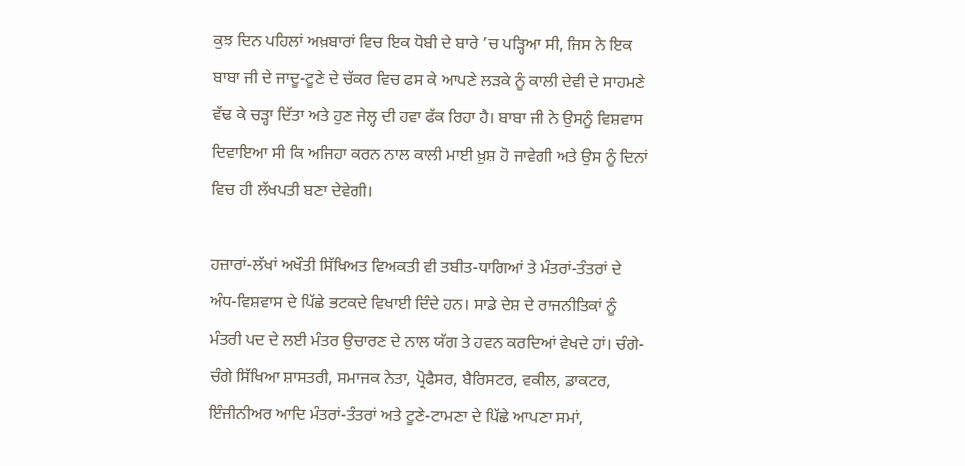ਕੁਝ ਦਿਨ ਪਹਿਲਾਂ ਅਖ਼ਬਾਰਾਂ ਵਿਚ ਇਕ ਧੋਬੀ ਦੇ ਬਾਰੇ ’ਚ ਪੜ੍ਹਿਆ ਸੀ, ਜਿਸ ਨੇ ਇਕ ਬਾਬਾ ਜੀ ਦੇ ਜਾਦੂ-ਟੂਣੇ ਦੇ ਚੱਕਰ ਵਿਚ ਫਸ ਕੇ ਆਪਣੇ ਲੜਕੇ ਨੂੰ ਕਾਲੀ ਦੇਵੀ ਦੇ ਸਾਹਮਣੇ ਵੱਢ ਕੇ ਚੜ੍ਹਾ ਦਿੱਤਾ ਅਤੇ ਹੁਣ ਜੇਲ੍ਹ ਦੀ ਹਵਾ ਫੱਕ ਰਿਹਾ ਹੈ। ਬਾਬਾ ਜੀ ਨੇ ਉਸਨੂੰ ਵਿਸ਼ਵਾਸ ਦਿਵਾਇਆ ਸੀ ਕਿ ਅਜਿਹਾ ਕਰਨ ਨਾਲ ਕਾਲੀ ਮਾਈ ਖ਼ੁਸ਼ ਹੋ ਜਾਵੇਗੀ ਅਤੇ ਉਸ ਨੂੰ ਦਿਨਾਂ ਵਿਚ ਹੀ ਲੱਖਪਤੀ ਬਣਾ ਦੇਵੇਗੀ।

ਹਜ਼ਾਰਾਂ-ਲੱਖਾਂ ਅਖੌਤੀ ਸਿੱਖਿਅਤ ਵਿਅਕਤੀ ਵੀ ਤਬੀਤ-ਧਾਗਿਆਂ ਤੇ ਮੰਤਰਾਂ-ਤੰਤਰਾਂ ਦੇ ਅੰਧ-ਵਿਸ਼ਵਾਸ ਦੇ ਪਿੱਛੇ ਭਟਕਦੇ ਵਿਖਾਈ ਦਿੰਦੇ ਹਨ। ਸਾਡੇ ਦੇਸ਼ ਦੇ ਰਾਜਨੀਤਿਕਾਂ ਨੂੰ ਮੰਤਰੀ ਪਦ ਦੇ ਲਈ ਮੰਤਰ ਉਚਾਰਣ ਦੇ ਨਾਲ ਯੱਗ ਤੇ ਹਵਨ ਕਰਦਿਆਂ ਵੇਖਦੇ ਹਾਂ। ਚੰਗੇ-ਚੰਗੇ ਸਿੱਖਿਆ ਸ਼ਾਸਤਰੀ, ਸਮਾਜਕ ਨੇਤਾ, ਪ੍ਰੋਫੈਸਰ, ਬੈਰਿਸਟਰ, ਵਕੀਲ, ਡਾਕਟਰ, ਇੰਜੀਨੀਅਰ ਆਦਿ ਮੰਤਰਾਂ-ਤੰਤਰਾਂ ਅਤੇ ਟੂਣੇ-ਟਾਮਣਾ ਦੇ ਪਿੱਛੇ ਆਪਣਾ ਸਮਾਂ,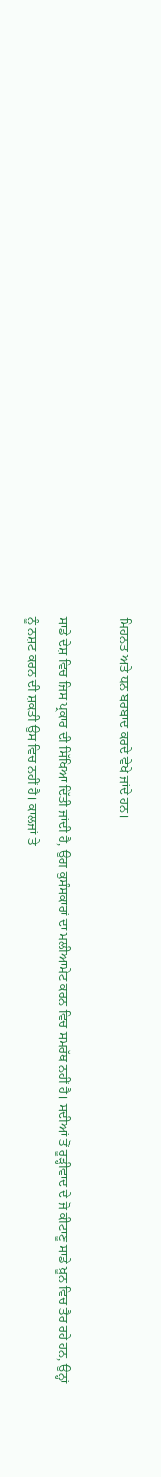ਮਿਹਨਤ ਅਤੇ ਧਨ ਬਰਬਾਦ ਕਰਦੇ ਵੇਖੇ ਜਾਂਦੇ ਹਨ।

ਸਾਡੇ ਦੇਸ਼ ਵਿਚ ਜਿਸ ਪ੍ਰਕਾਰ ਦੀ ਸਿੱਖਿਆ ਦਿੱਤੀ ਜਾਂਦੀ ਹੈ, ਉਗ ਕੁਸੰਸਕਾਰਾਂ ਦਾ ਮਲੀਆਮੇਟ ਕਰਨ ਵਿਚ ਸਮਰੱਥ ਨਹੀਂ ਹੈ। ਸਦੀਆਂ ਤੋਂ ਰੂੜ੍ਹੀਵਾਦ ਦੇ ਜੋ ਕੀਟਾਣੂ ਸਾਡੇ ਖ਼ੂਨ ਵਿਚ ਤੈਰ ਰਹੇ ਹਨ, ਉਨ੍ਹਾਂ ਨੂੰ ਨਸ਼ਟ ਕਰਨ ਦੀ ਸ਼ਕਤੀ ਉਸ ਵਿਚ ਨਹੀਂ ਹੈ। ਕਾਲਜਾਂ ਤੇ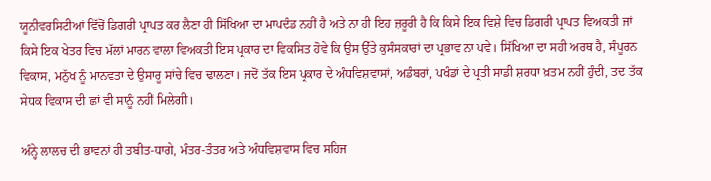ਯੂਨੀਵਰਸਿਟੀਆਂ ਵਿੱਚੋਂ ਡਿਗਰੀ ਪ੍ਰਾਪਤ ਕਰ ਲੈਣਾ ਹੀ ਸਿੱਖਿਆ ਦਾ ਮਾਪਦੰਡ ਨਹੀਂ ਹੈ ਅਤੇ ਨਾ ਹੀ ਇਹ ਜ਼ਰੂਰੀ ਹੈ ਕਿ ਕਿਸੇ ਇਕ ਵਿਸ਼ੇ ਵਿਚ ਡਿਗਰੀ ਪ੍ਰਾਪਤ ਵਿਅਕਤੀ ਜਾਂ ਕਿਸੇ ਇਕ ਖੇਤਰ ਵਿਚ ਮੱਲਾਂ ਮਾਰਨ ਵਾਲਾ ਵਿਅਕਤੀ ਇਸ ਪ੍ਰਕਾਰ ਦਾ ਵਿਕਸਿਤ ਹੋਵੇ ਕਿ ਉਸ ਉੱਤੇ ਕੁਸੰਸਕਾਰਾਂ ਦਾ ਪ੍ਰਭਾਵ ਨਾ ਪਵੇ। ਸਿੱਖਿਆ ਦਾ ਸਹੀ ਅਰਥ ਹੈ, ਸੰਪੂਰਨ ਵਿਕਾਸ, ਮਨੁੱਖ ਨੂੰ ਮਾਨਵਤਾ ਦੇ ਉਸਾਰੂ ਸਾਂਚੇ ਵਿਚ ਢਾਲਣਾ। ਜਦੋਂ ਤੱਕ ਇਸ ਪ੍ਰਕਾਰ ਦੇ ਅੰਧਵਿਸ਼ਵਾਸਾਂ, ਅਡੰਬਰਾਂ, ਪਖੰਡਾਂ ਦੇ ਪ੍ਰਤੀ ਸਾਡੀ ਸ਼ਰਧਾ ਖ਼ਤਮ ਨਹੀਂ ਹੁੰਦੀ, ਤਦ ਤੱਕ ਸੇਧਕ ਵਿਕਾਸ ਦੀ ਛਾਂ ਵੀ ਸਾਨੂੰ ਨਹੀਂ ਮਿਲੇਗੀ।

ਅੰਨ੍ਹੇ ਲਾਲਚ ਦੀ ਭਾਵਨਾਂ ਹੀ ਤਬੀਤ-ਧਾਗੇ, ਮੰਤਰ-ਤੰਤਰ ਅਤੇ ਅੰਧਵਿਸ਼ਵਾਸ ਵਿਚ ਸਹਿਜ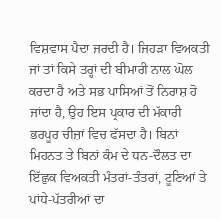ਵਿਸ਼ਵਾਸ ਪੈਦਾ ਜਰਦੀ ਹੈ। ਜਿਹੜਾ ਵਿਅਕਤੀ ਜਾਂ ਤਾਂ ਕਿਸੇ ਤਰ੍ਹਾਂ ਦੀ ਬੀਮਾਰੀ ਨਾਲ ਘੋਲ ਕਰਦਾ ਹੈ ਅਤੇ ਸਭ ਪਾਸਿਆਂ ਤੋਂ ਨਿਰਾਸ਼ ਹੋ ਜਾਂਦਾ ਹੈ, ਉਹ ਇਸ ਪ੍ਰਕਾਰ ਦੀ ਮੱਕਾਰੀ ਭਰਪੂਰ ਚੀਜ਼ਾਂ ਵਿਚ ਫੱਸਦਾ ਹੈ। ਬਿਨਾਂ ਮਿਹਨਤ ਤੇ ਬਿਨਾਂ ਕੰਮ ਦੇ ਧਨ-ਦੌਲਤ ਦਾ ਇੱਛੁਕ ਵਿਅਕਤੀ ਮੰਤਰਾਂ-ਤੰਤਰਾਂ, ਟੂਣਿਆਂ ਤੇ ਪਾਂਧੇ-ਪੱਤਰੀਆਂ ਦਾ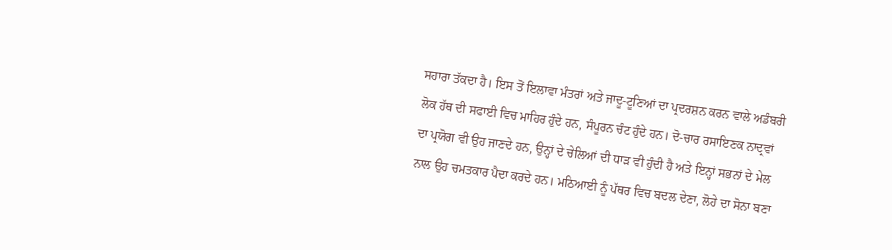ਸਹਾਰਾ ਤੱਕਦਾ ਹੈ। ਇਸ ਤੋਂ ਇਲਾਵਾ ਮੰਤਰਾਂ ਅਤੇ ਜਾਦੂ-ਟੂਣਿਆਂ ਦਾ ਪ੍ਰਦਰਸ਼ਨ ਕਰਨ ਵਾਲੇ ਅਡੰਬਰੀ ਲੋਕ ਹੱਥ ਦੀ ਸਫਾਈ ਵਿਚ ਮਾਹਿਰ ਹੁੰਦੇ ਹਨ, ਸੰਪੂਰਨ ਚੰਟ ਹੁੰਦੇ ਹਨ। ਦੋ-ਚਾਰ ਰਸਾਇਣਕ ਨਾਦ੍ਰਵਾਂ ਦਾ ਪ੍ਰਯੋਗ ਵੀ ਉਹ ਜਾਣਦੇ ਹਨ, ਉਨ੍ਹਾਂ ਦੇ ਚੇਲਿਆਂ ਦੀ ਧਾੜ ਵੀ ਹੁੰਦੀ ਹੈ ਅਤੇ ਇਨ੍ਹਾਂ ਸਭਨਾਂ ਦੇ ਮੇਲ ਨਾਲ ਉਹ ਚਮਤਕਾਰ ਪੈਦਾ ਕਰਦੇ ਹਨ। ਮਠਿਆਈ ਨੂੰ ਪੱਥਰ ਵਿਚ ਬਦਲ ਦੇਣਾ, ਲੋਹੇ ਦਾ ਸੋਨਾ ਬਣਾ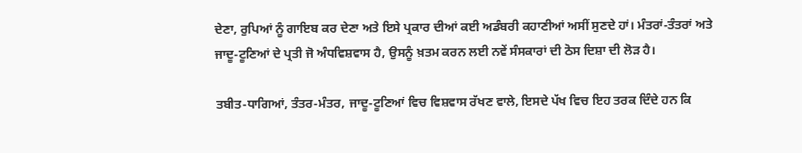ਦੇਣਾ, ਰੁਪਿਆਂ ਨੂੰ ਗਾਇਬ ਕਰ ਦੇਣਾ ਅਤੇ ਇਸੇ ਪ੍ਰਕਾਰ ਦੀਆਂ ਕਈ ਅਡੰਬਰੀ ਕਹਾਣੀਆਂ ਅਸੀਂ ਸੁਣਦੇ ਹਾਂ। ਮੰਤਰਾਂ-ਤੰਤਰਾਂ ਅਤੇ ਜਾਦੂ-ਟੂਣਿਆਂ ਦੇ ਪ੍ਰਤੀ ਜੋ ਅੰਧਵਿਸ਼ਵਾਸ ਹੈ, ਉਸਨੂੰ ਖ਼ਤਮ ਕਰਨ ਲਈ ਨਵੇਂ ਸੰਸਕਾਰਾਂ ਦੀ ਠੋਸ ਦਿਸ਼ਾ ਦੀ ਲੋੜ ਹੈ।

ਤਬੀਤ-ਧਾਗਿਆਂ, ਤੰਤਰ-ਮੰਤਰ, ਜਾਦੂ-ਟੂਣਿਆਂ ਵਿਚ ਵਿਸ਼ਵਾਸ ਰੱਖਣ ਵਾਲੇ, ਇਸਦੇ ਪੱਖ ਵਿਚ ਇਹ ਤਰਕ ਦਿੰਦੇ ਹਨ ਕਿ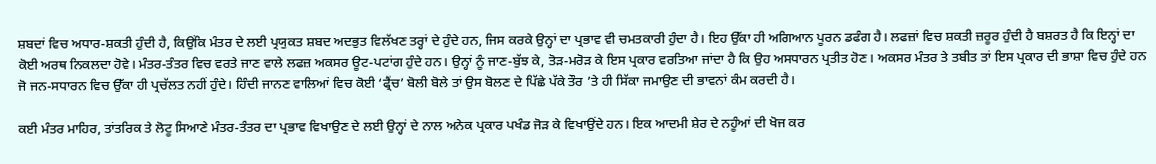ਸ਼ਬਦਾਂ ਵਿਚ ਅਧਾਰ-ਸ਼ਕਤੀ ਹੁੰਦੀ ਹੈ, ਕਿਉਂਕਿ ਮੰਤਰ ਦੇ ਲਈ ਪ੍ਰਯੁਕਤ ਸ਼ਬਦ ਅਦਭੁਤ ਵਿਲੱਖਣ ਤਰ੍ਹਾਂ ਦੇ ਹੁੰਦੇ ਹਨ, ਜਿਸ ਕਰਕੇ ਉਨ੍ਹਾਂ ਦਾ ਪ੍ਰਭਾਵ ਵੀ ਚਮਤਕਾਰੀ ਹੁੰਦਾ ਹੈ। ਇਹ ਉੱਕਾ ਹੀ ਅਗਿਆਨ ਪੂਰਨ ਡਫੰਗ ਹੈ। ਲਫਜ਼ਾਂ ਵਿਚ ਸ਼ਕਤੀ ਜ਼ਰੂਰ ਹੁੰਦੀ ਹੈ ਬਸ਼ਰਤ ਹੈ ਕਿ ਇਨ੍ਹਾਂ ਦਾ ਕੋਈ ਅਰਥ ਨਿਕਲਦਾ ਹੋਵੇ। ਮੰਤਰ-ਤੰਤਰ ਵਿਚ ਵਰਤੇ ਜਾਣ ਵਾਲੇ ਲਫਜ਼ ਅਕਸਰ ਊਟ-ਪਟਾਂਗ ਹੁੰਦੇ ਹਨ। ਉਨ੍ਹਾਂ ਨੂੰ ਜਾਣ-ਬੁੱਝ ਕੇ, ਤੋੜ-ਮਰੋੜ ਕੇ ਇਸ ਪ੍ਰਕਾਰ ਵਰਤਿਆ ਜਾਂਦਾ ਹੈ ਕਿ ਉਹ ਅਸਧਾਰਨ ਪ੍ਰਤੀਤ ਹੋਣ। ਅਕਸਰ ਮੰਤਰ ਤੇ ਤਬੀਤ ਤਾਂ ਇਸ ਪ੍ਰਕਾਰ ਦੀ ਭਾਸ਼ਾ ਵਿਚ ਹੁੰਦੇ ਹਨ ਜੋ ਜਨ-ਸਧਾਰਨ ਵਿਚ ਉੱਕਾ ਹੀ ਪ੍ਰਚੱਲਤ ਨਹੀਂ ਹੁੰਦੇ। ਹਿੰਦੀ ਜਾਨਣ ਵਾਲਿਆਂ ਵਿਚ ਕੋਈ ‘ਫ੍ਰੈਂਚ’ ਬੋਲੀ ਬੋਲੇ ਤਾਂ ਉਸ ਬੋਲਣ ਦੇ ਪਿੱਛੇ ਪੱਕੇ ਤੌਰ ’ਤੇ ਹੀ ਸਿੱਕਾ ਜਮਾਉਣ ਦੀ ਭਾਵਨਾਂ ਕੰਮ ਕਰਦੀ ਹੈ।

ਕਈ ਮੰਤਰ ਮਾਹਿਰ, ਤਾਂਤਰਿਕ ਤੇ ਲੋਟੂ ਸਿਆਣੇ ਮੰਤਰ-ਤੰਤਰ ਦਾ ਪ੍ਰਭਾਵ ਵਿਖਾਉਣ ਦੇ ਲਈ ਉਨ੍ਹਾਂ ਦੇ ਨਾਲ ਅਨੇਕ ਪ੍ਰਕਾਰ ਪਖੰਡ ਜੋੜ ਕੇ ਵਿਖਾਉਂਦੇ ਹਨ। ਇਕ ਆਦਮੀ ਸ਼ੇਰ ਦੇ ਨਹੂੰਆਂ ਦੀ ਖੋਜ ਕਰ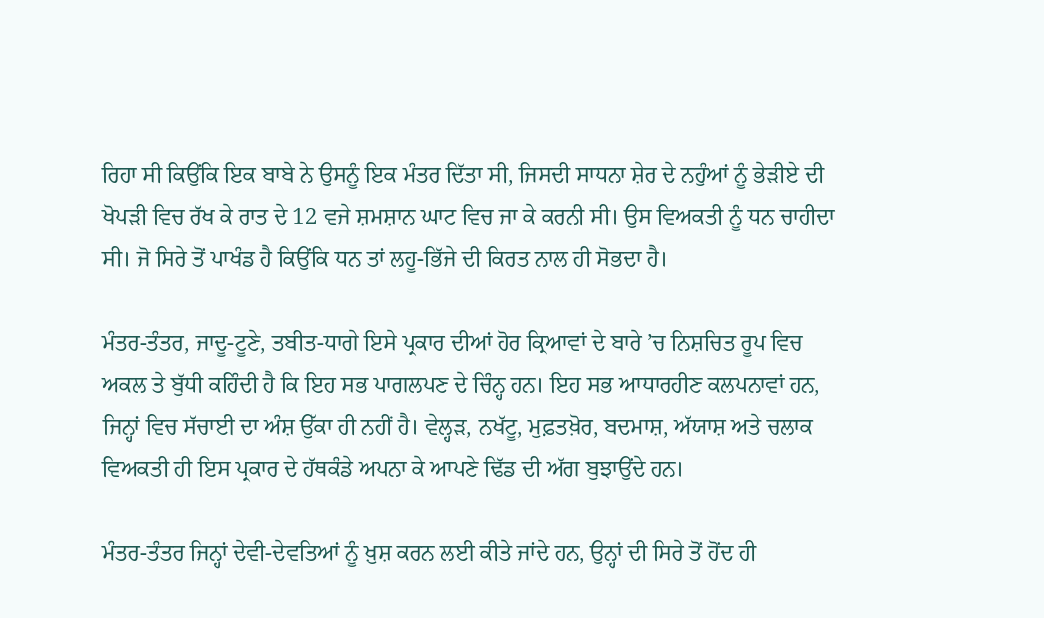ਰਿਹਾ ਸੀ ਕਿਉਂਕਿ ਇਕ ਬਾਬੇ ਨੇ ਉਸਨੂੰ ਇਕ ਮੰਤਰ ਦਿੱਤਾ ਸੀ, ਜਿਸਦੀ ਸਾਧਨਾ ਸ਼ੇਰ ਦੇ ਨਹੁੰਆਂ ਨੂੰ ਭੇੜੀਏ ਦੀ ਖੋਪੜੀ ਵਿਚ ਰੱਖ ਕੇ ਰਾਤ ਦੇ 12 ਵਜੇ ਸ਼ਮਸ਼ਾਨ ਘਾਟ ਵਿਚ ਜਾ ਕੇ ਕਰਨੀ ਸੀ। ਉਸ ਵਿਅਕਤੀ ਨੂੰ ਧਨ ਚਾਹੀਦਾ ਸੀ। ਜੋ ਸਿਰੇ ਤੋਂ ਪਾਖੰਡ ਹੈ ਕਿਉਂਕਿ ਧਨ ਤਾਂ ਲਹੂ-ਭਿੱਜੇ ਦੀ ਕਿਰਤ ਨਾਲ ਹੀ ਸੋਭਦਾ ਹੈ।

ਮੰਤਰ-ਤੰਤਰ, ਜਾਦੂ-ਟੂਣੇ, ਤਬੀਤ-ਧਾਗੇ ਇਸੇ ਪ੍ਰਕਾਰ ਦੀਆਂ ਹੋਰ ਕ੍ਰਿਆਵਾਂ ਦੇ ਬਾਰੇ ’ਚ ਨਿਸ਼ਚਿਤ ਰੂਪ ਵਿਚ ਅਕਲ ਤੇ ਬੁੱਧੀ ਕਹਿੰਦੀ ਹੈ ਕਿ ਇਹ ਸਭ ਪਾਗਲਪਣ ਦੇ ਚਿੰਨ੍ਹ ਹਨ। ਇਹ ਸਭ ਆਧਾਰਹੀਣ ਕਲਪਨਾਵਾਂ ਹਨ, ਜਿਨ੍ਹਾਂ ਵਿਚ ਸੱਚਾਈ ਦਾ ਅੰਸ਼ ਉੱਕਾ ਹੀ ਨਹੀਂ ਹੈ। ਵੇਲ੍ਹੜ, ਨਖੱਟੂ, ਮੁਫ਼ਤਖ਼ੋਰ, ਬਦਮਾਸ਼, ਅੱਯਾਸ਼ ਅਤੇ ਚਲਾਕ ਵਿਅਕਤੀ ਹੀ ਇਸ ਪ੍ਰਕਾਰ ਦੇ ਹੱਥਕੰਡੇ ਅਪਨਾ ਕੇ ਆਪਣੇ ਢਿੱਡ ਦੀ ਅੱਗ ਬੁਝਾਉਂਦੇ ਹਨ।

ਮੰਤਰ-ਤੰਤਰ ਜਿਨ੍ਹਾਂ ਦੇਵੀ-ਦੇਵਤਿਆਂ ਨੂੰ ਖ਼ੁਸ਼ ਕਰਨ ਲਈ ਕੀਤੇ ਜਾਂਦੇ ਹਨ, ਉਨ੍ਹਾਂ ਦੀ ਸਿਰੇ ਤੋਂ ਹੋਂਦ ਹੀ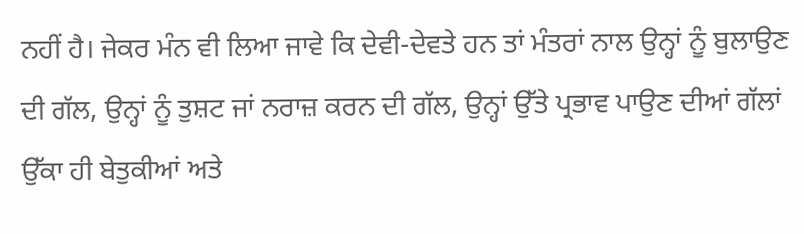ਨਹੀਂ ਹੈ। ਜੇਕਰ ਮੰਨ ਵੀ ਲਿਆ ਜਾਵੇ ਕਿ ਦੇਵੀ-ਦੇਵਤੇ ਹਨ ਤਾਂ ਮੰਤਰਾਂ ਨਾਲ ਉਨ੍ਹਾਂ ਨੂੰ ਬੁਲਾਉਣ ਦੀ ਗੱਲ, ਉਨ੍ਹਾਂ ਨੂੰ ਤੁਸ਼ਟ ਜਾਂ ਨਰਾਜ਼ ਕਰਨ ਦੀ ਗੱਲ, ਉਨ੍ਹਾਂ ਉੱਤੇ ਪ੍ਰਭਾਵ ਪਾਉਣ ਦੀਆਂ ਗੱਲਾਂ ਉੱਕਾ ਹੀ ਬੇਤੁਕੀਆਂ ਅਤੇ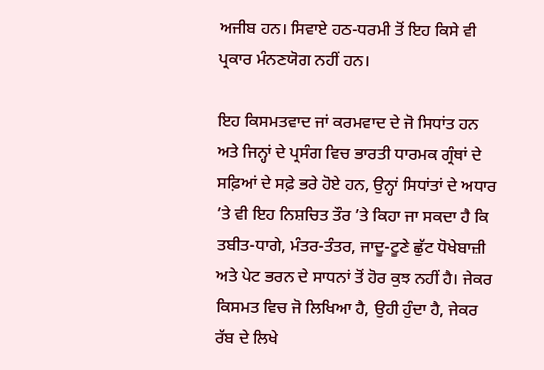ਅਜੀਬ ਹਨ। ਸਿਵਾਏ ਹਠ-ਧਰਮੀ ਤੋਂ ਇਹ ਕਿਸੇ ਵੀ ਪ੍ਰਕਾਰ ਮੰਨਣਯੋਗ ਨਹੀਂ ਹਨ।

ਇਹ ਕਿਸਮਤਵਾਦ ਜਾਂ ਕਰਮਵਾਦ ਦੇ ਜੋ ਸਿਧਾਂਤ ਹਨ ਅਤੇ ਜਿਨ੍ਹਾਂ ਦੇ ਪ੍ਰਸੰਗ ਵਿਚ ਭਾਰਤੀ ਧਾਰਮਕ ਗ੍ਰੰਥਾਂ ਦੇ ਸਫ਼ਿਆਂ ਦੇ ਸਫ਼ੇ ਭਰੇ ਹੋਏ ਹਨ, ਉਨ੍ਹਾਂ ਸਿਧਾਂਤਾਂ ਦੇ ਅਧਾਰ ’ਤੇ ਵੀ ਇਹ ਨਿਸ਼ਚਿਤ ਤੌਰ ’ਤੇ ਕਿਹਾ ਜਾ ਸਕਦਾ ਹੈ ਕਿ ਤਬੀਤ-ਧਾਗੇ, ਮੰਤਰ-ਤੰਤਰ, ਜਾਦੂ-ਟੂਣੇ ਛੁੱਟ ਧੋਖੇਬਾਜ਼ੀ ਅਤੇ ਪੇਟ ਭਰਨ ਦੇ ਸਾਧਨਾਂ ਤੋਂ ਹੋਰ ਕੁਝ ਨਹੀਂ ਹੈ। ਜੇਕਰ ਕਿਸਮਤ ਵਿਚ ਜੋ ਲਿਖਿਆ ਹੈ, ਉਹੀ ਹੁੰਦਾ ਹੈ, ਜੇਕਰ ਰੱਬ ਦੇ ਲਿਖੇ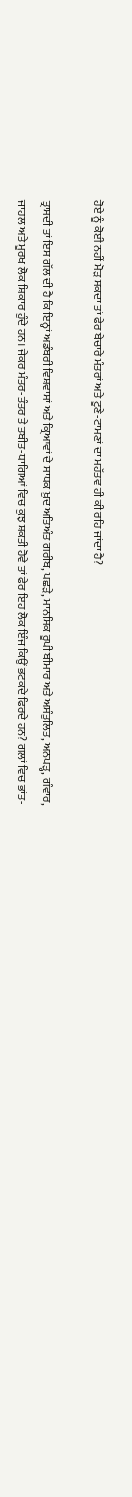ਹੋਏ ਨੂੰ ਕੋਈ ਨਹੀਂ ਮੋੜ ਸਕਦਾ ਤਾਂ ਫੇਰ ਬੇਚਾਰੇ ਮੰਤਰਾਂ ਅਤੇ ਟੂਣੇ-ਟਾਮਣਾਂ ਦਾ ਮਹੱਤਵ ਹੀ ਕੀ ਰਹਿ ਜਾਂਦਾ ਹੈ?

ਤ੍ਰਾਸਦੀ ਤਾਂ ਇਸ ਗੱਲ ਦੀ ਹੈ ਕਿ ਇਨ੍ਹਾਂ ਅਡੰਬਰੀ ਵਿਸ਼ਵਾਸਾਂ ਅਤੇ ਕ੍ਰਿਆਵਾਂ ਦੇ ਸਾਧਕ ਖ਼ੁਦ ਅਤਿਅੰਤ ਗਰੀਬ, ਪਛੜੇ, ਮਾਨਸਿਕ ਰੂਪੀ ਬੀਮਾਰ ਅਤੇ ਅਸੰਤੁਲਿਤ, ਅਨਪੜ੍ਹ, ਗੰਵਾਰ, ਜਾਹਲ ਅਤੇ ਮੂਰਖ ਲੋਕ ਸ਼ਿਕਾਰ ਹੁੰਦੇ ਹਨ। ਜੇਕਰ ਮੰਤਰ-ਤੰਤਰ ਤੇ ਤਬੀਤ-ਧਾਗਿਆਂ ਵਿਚ ਕੁਝ ਸ਼ਕਤੀ ਹੋਵੇ ਤਾਂ ਫੇਰ ਇਹ ਲੋਕ ਇੰਜ ਕਿਉਂ ਭਟਕਦੇ ਫਿਰਦੇ ਹਨ? ਗਲਾਂ ਵਿਚ ਭਾਂਤ-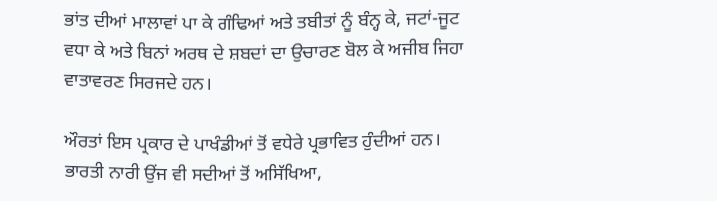ਭਾਂਤ ਦੀਆਂ ਮਾਲਾਵਾਂ ਪਾ ਕੇ ਗੰਢਿਆਂ ਅਤੇ ਤਬੀਤਾਂ ਨੂੰ ਬੰਨ੍ਹ ਕੇ, ਜਟਾਂ-ਜੂਟ ਵਧਾ ਕੇ ਅਤੇ ਬਿਨਾਂ ਅਰਥ ਦੇ ਸ਼ਬਦਾਂ ਦਾ ਉਚਾਰਣ ਬੋਲ ਕੇ ਅਜੀਬ ਜਿਹਾ ਵਾਤਾਵਰਣ ਸਿਰਜਦੇ ਹਨ।

ਔਰਤਾਂ ਇਸ ਪ੍ਰਕਾਰ ਦੇ ਪਾਖੰਡੀਆਂ ਤੋਂ ਵਧੇਰੇ ਪ੍ਰਭਾਵਿਤ ਹੁੰਦੀਆਂ ਹਨ। ਭਾਰਤੀ ਨਾਰੀ ਉਂਜ ਵੀ ਸਦੀਆਂ ਤੋਂ ਅਸਿੱਖਿਆ,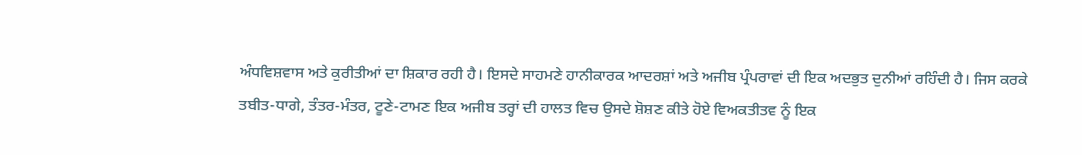ਅੰਧਵਿਸ਼ਵਾਸ ਅਤੇ ਕੁਰੀਤੀਆਂ ਦਾ ਸ਼ਿਕਾਰ ਰਹੀ ਹੈ। ਇਸਦੇ ਸਾਹਮਣੇ ਹਾਨੀਕਾਰਕ ਆਦਰਸ਼ਾਂ ਅਤੇ ਅਜੀਬ ਪ੍ਰੰਪਰਾਵਾਂ ਦੀ ਇਕ ਅਦਭੁਤ ਦੁਨੀਆਂ ਰਹਿੰਦੀ ਹੈ। ਜਿਸ ਕਰਕੇ ਤਬੀਤ-ਧਾਗੇ, ਤੰਤਰ-ਮੰਤਰ, ਟੂਣੇ-ਟਾਮਣ ਇਕ ਅਜੀਬ ਤਰ੍ਹਾਂ ਦੀ ਹਾਲਤ ਵਿਚ ਉਸਦੇ ਸ਼ੋਸ਼ਣ ਕੀਤੇ ਹੋਏ ਵਿਅਕਤੀਤਵ ਨੂੰ ਇਕ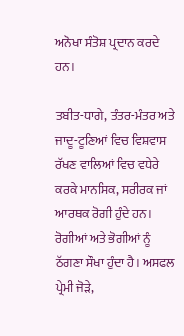ਅਨੋਖਾ ਸੰਤੋਸ਼ ਪ੍ਰਦਾਨ ਕਰਦੇ ਹਨ।

ਤਬੀਤ-ਧਾਗੇ, ਤੰਤਰ-ਮੰਤਰ ਅਤੇ ਜਾਦੂ-ਟੂਣਿਆਂ ਵਿਚ ਵਿਸ਼ਵਾਸ ਰੱਖਣ ਵਾਲਿਆਂ ਵਿਚ ਵਧੇਰੇ ਕਰਕੇ ਮਾਨਸਿਕ, ਸਰੀਰਕ ਜਾਂ ਆਰਥਕ ਰੋਗੀ ਹੁੰਦੇ ਹਨ। ਰੋਗੀਆਂ ਅਤੇ ਭੋਗੀਆਂ ਨੂੰ ਠੱਗਣਾ ਸੌਖਾ ਹੁੰਦਾ ਹੈ। ਅਸਫਲ ਪ੍ਰੇਮੀ ਜੋੜੇ,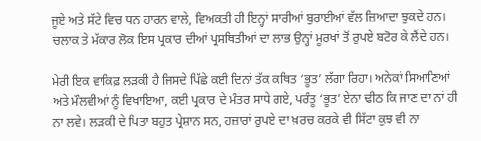ਜੂਏ ਅਤੇ ਸੱਟੇ ਵਿਚ ਧਨ ਹਾਰਨ ਵਾਲੇ, ਵਿਅਕਤੀ ਹੀ ਇਨ੍ਹਾਂ ਸਾਰੀਆਂ ਬੁਰਾਈਆਂ ਵੱਲ ਜ਼ਿਆਦਾ ਝੁਕਦੇ ਹਨ। ਚਲਾਕ ਤੇ ਮੱਕਾਰ ਲੋਕ ਇਸ ਪ੍ਰਕਾਰ ਦੀਆਂ ਪ੍ਰਸਥਿਤੀਆਂ ਦਾ ਲਾਭ ਉਨ੍ਹਾਂ ਮੂਰਖਾਂ ਤੋਂ ਰੁਪਏ ਬਟੋਰ ਕੇ ਲੈਂਦੇ ਹਨ।

ਮੇਰੀ ਇਕ ਵਾਕਿਫ਼ ਲੜਕੀ ਹੈ ਜਿਸਦੇ ਪਿੱਛੇ ਕਈ ਦਿਨਾਂ ਤੱਕ ਕਥਿਤ ‘ਭੂਤ’ ਲੱਗਾ ਰਿਹਾ। ਅਨੇਕਾਂ ਸਿਆਣਿਆਂ ਅਤੇ ਮੌਲਵੀਆਂ ਨੂੰ ਵਿਖਾਇਆ, ਕਈ ਪ੍ਰਕਾਰ ਦੇ ਮੰਤਰ ਸਾਧੇ ਗਏ, ਪਰੰਤੂ ‘ਭੂਤ’ ਏਨਾ ਢੀਠ ਕਿ ਜਾਣ ਦਾ ਨਾਂ ਹੀ ਨਾ ਲਵੇ। ਲੜਕੀ ਦੇ ਪਿਤਾ ਬਹੁਤ ਪ੍ਰੇਸ਼ਾਨ ਸਨ, ਹਜ਼ਾਰਾਂ ਰੁਪਏ ਦਾ ਖ਼ਰਚ ਕਰਕੇ ਵੀ ਸਿੱਟਾ ਕੁਝ ਵੀ ਨਾ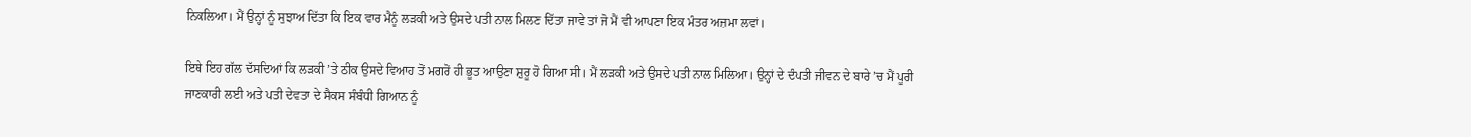ਨਿਕਲਿਆ। ਮੈਂ ਉਨ੍ਹਾਂ ਨੂੰ ਸੁਝਾਅ ਦਿੱਤਾ ਕਿ ਇਕ ਵਾਰ ਮੈਨੂੰ ਲੜਕੀ ਅਤੇ ਉਸਦੇ ਪਤੀ ਨਾਲ ਮਿਲਣ ਦਿੱਤਾ ਜਾਵੇ ਤਾਂ ਜੋ ਮੈਂ ਵੀ ਆਪਣਾ ਇਕ ਮੰਤਰ ਅਜ਼ਮਾ ਲਵਾਂ।

ਇਥੇ ਇਹ ਗੱਲ ਦੱਸਦਿਆਂ ਕਿ ਲੜਕੀ ’ਤੇ ਠੀਕ ਉਸਦੇ ਵਿਆਹ ਤੋਂ ਮਗਰੋਂ ਹੀ ਭੂਤ ਆਉਣਾ ਸ਼ੁਰੂ ਹੋ ਗਿਆ ਸੀ। ਮੈਂ ਲੜਕੀ ਅਤੇ ਉਸਦੇ ਪਤੀ ਨਾਲ ਮਿਲਿਆ। ਉਨ੍ਹਾਂ ਦੇ ਦੰਪਤੀ ਜੀਵਨ ਦੇ ਬਾਰੇ ’ਚ ਮੈਂ ਪੂਰੀ ਜਾਣਕਾਰੀ ਲਈ ਅਤੇ ਪਤੀ ਦੇਵਤਾ ਦੇ ਸੈਕਸ ਸੰਬੰਧੀ ਗਿਆਨ ਨੂੰ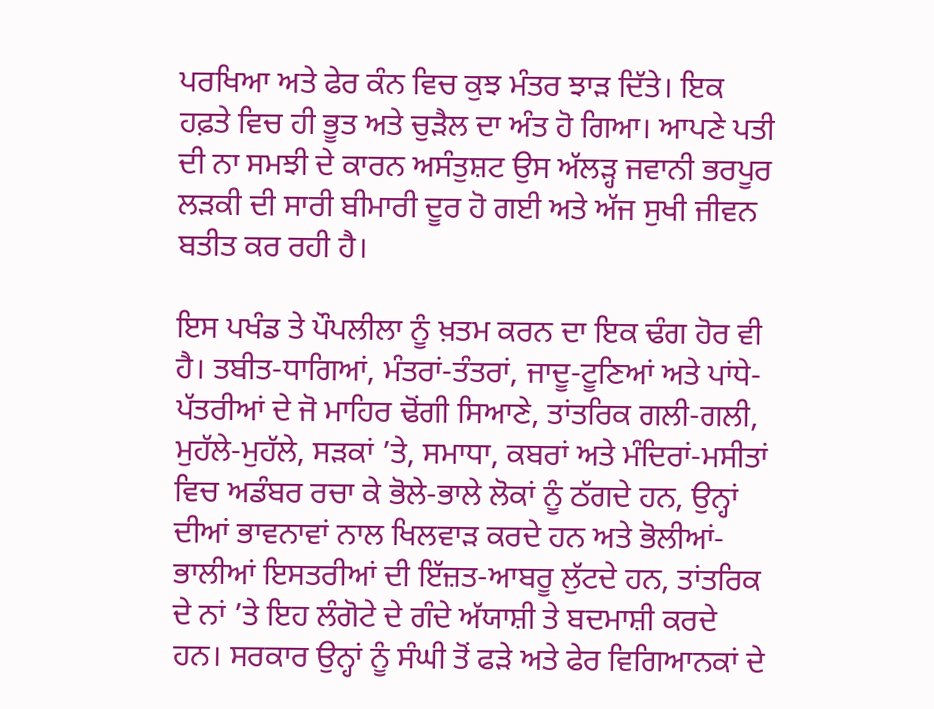ਪਰਖਿਆ ਅਤੇ ਫੇਰ ਕੰਨ ਵਿਚ ਕੁਝ ਮੰਤਰ ਝਾੜ ਦਿੱਤੇ। ਇਕ ਹਫ਼ਤੇ ਵਿਚ ਹੀ ਭੂਤ ਅਤੇ ਚੁੜੈਲ ਦਾ ਅੰਤ ਹੋ ਗਿਆ। ਆਪਣੇ ਪਤੀ ਦੀ ਨਾ ਸਮਝੀ ਦੇ ਕਾਰਨ ਅਸੰਤੁਸ਼ਟ ਉਸ ਅੱਲੜ੍ਹ ਜਵਾਨੀ ਭਰਪੂਰ ਲੜਕੀ ਦੀ ਸਾਰੀ ਬੀਮਾਰੀ ਦੂਰ ਹੋ ਗਈ ਅਤੇ ਅੱਜ ਸੁਖੀ ਜੀਵਨ ਬਤੀਤ ਕਰ ਰਹੀ ਹੈ।

ਇਸ ਪਖੰਡ ਤੇ ਪੌਪਲੀਲਾ ਨੂੰ ਖ਼ਤਮ ਕਰਨ ਦਾ ਇਕ ਢੰਗ ਹੋਰ ਵੀ ਹੈ। ਤਬੀਤ-ਧਾਗਿਆਂ, ਮੰਤਰਾਂ-ਤੰਤਰਾਂ, ਜਾਦੂ-ਟੂਣਿਆਂ ਅਤੇ ਪਾਂਧੇ-ਪੱਤਰੀਆਂ ਦੇ ਜੋ ਮਾਹਿਰ ਢੋਂਗੀ ਸਿਆਣੇ, ਤਾਂਤਰਿਕ ਗਲੀ-ਗਲੀ, ਮੁਹੱਲੇ-ਮੁਹੱਲੇ, ਸੜਕਾਂ ’ਤੇ, ਸਮਾਧਾ, ਕਬਰਾਂ ਅਤੇ ਮੰਦਿਰਾਂ-ਮਸੀਤਾਂ ਵਿਚ ਅਡੰਬਰ ਰਚਾ ਕੇ ਭੋਲੇ-ਭਾਲੇ ਲੋਕਾਂ ਨੂੰ ਠੱਗਦੇ ਹਨ, ਉਨ੍ਹਾਂ ਦੀਆਂ ਭਾਵਨਾਵਾਂ ਨਾਲ ਖਿਲਵਾੜ ਕਰਦੇ ਹਨ ਅਤੇ ਭੋਲੀਆਂ-ਭਾਲੀਆਂ ਇਸਤਰੀਆਂ ਦੀ ਇੱਜ਼ਤ-ਆਬਰੂ ਲੁੱਟਦੇ ਹਨ, ਤਾਂਤਰਿਕ ਦੇ ਨਾਂ ’ਤੇ ਇਹ ਲੰਗੋਟੇ ਦੇ ਗੰਦੇ ਅੱਯਾਸ਼ੀ ਤੇ ਬਦਮਾਸ਼ੀ ਕਰਦੇ ਹਨ। ਸਰਕਾਰ ਉਨ੍ਹਾਂ ਨੂੰ ਸੰਘੀ ਤੋਂ ਫੜੇ ਅਤੇ ਫੇਰ ਵਿਗਿਆਨਕਾਂ ਦੇ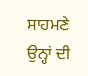ਸਾਹਮਣੇ ਉਨ੍ਹਾਂ ਦੀ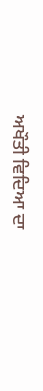ਅਖੌਤੀ ਵਿਦਿਆ ਦਾ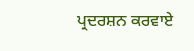ਪ੍ਰਦਰਸ਼ਨ ਕਰਵਾਏ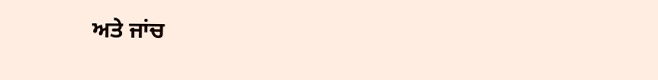ਅਤੇ ਜਾਂਚ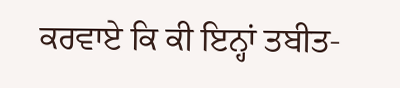ਕਰਵਾਏ ਕਿ ਕੀ ਇਨ੍ਹਾਂ ਤਬੀਤ-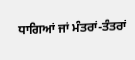ਧਾਗਿਆਂ ਜਾਂ ਮੰਤਰਾਂ-ਤੰਤਰਾਂ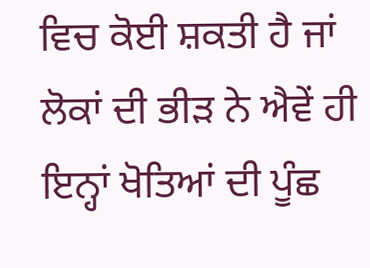ਵਿਚ ਕੋਈ ਸ਼ਕਤੀ ਹੈ ਜਾਂ ਲੋਕਾਂ ਦੀ ਭੀੜ ਨੇ ਐਵੇਂ ਹੀ ਇਨ੍ਹਾਂ ਖੋਤਿਆਂ ਦੀ ਪੂੰਛ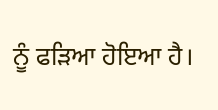ਨੂੰ ਫੜਿਆ ਹੋਇਆ ਹੈ।